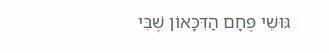גּוּשֵׁי פֶּחָם הַדִּכָּאוֹן שֶׁבִּי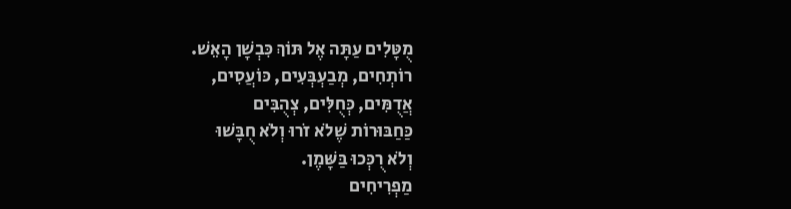מֻטָּלִים עַתָּה אֶל תּוֹךְ כִּבְשָׁן הָאֵשׁ.
רוֹתְחִים, מְבַעְבְּעִים, כּוֹעֲסִים,
אֲדֻמִּים, כְּחֻלִּים, צְהֻבִּים
כַּחַבּוּרוֹת שֶׁלֹא זֹרוּ וְלֹא חֻבָּשׁוּ
וְלֹא רֻכְּכוּ בַּשָּׁמֶן.
מַפְרִיחִים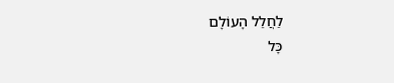לַחֲלַל הָעוֹלָם
כָּל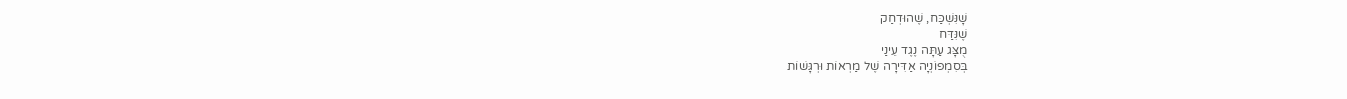שָׁנִּשְׁכַּח, שֶׁהוּדְחַק
שֶׁנִּדַּח
מֻצָּג עַתָּה נֶגֶד עֵינַי
בְּסִמְפוֹנְיָה אַדִּירָה שֶׁל מַרְאוֹת וּרְגָּשׁוֹת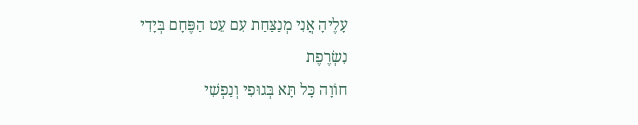עָלֶיהָ אֲנִי מְנַצַּחַת עִם עֵט הַפֶּחָם בְּיָדִי
נִשְׂרֶפֶת
חוֹוָה כָּל תָּא בְּגוּפִי וְנַפְשִׁי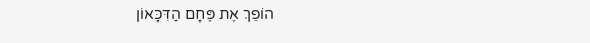הוֹפֵךְ אֶת פֶּחָם הַדִּכָּאוֹן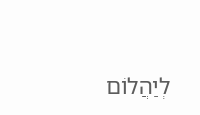לְיַהֲלוֹם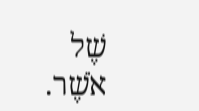שֶׁל אֹשֶׁר.